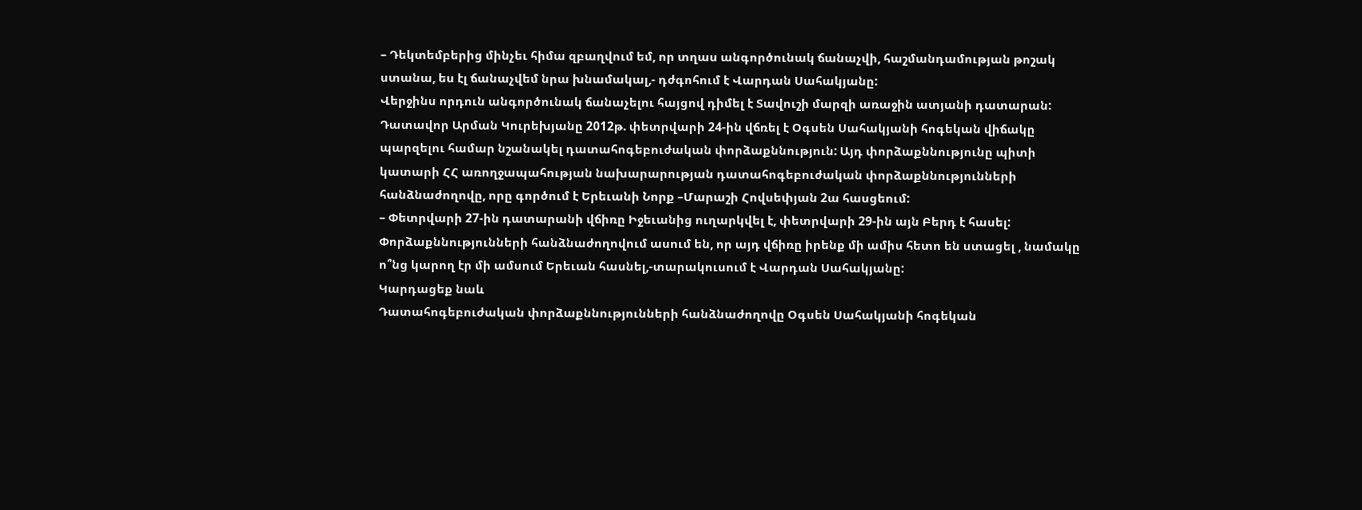– Դեկտեմբերից մինչեւ հիմա զբաղվում եմ, որ տղաս անգործունակ ճանաչվի, հաշմանդամության թոշակ ստանա, ես էլ ճանաչվեմ նրա խնամակալ,- դժգոհում է Վարդան Սահակյանը:
Վերջինս որդուն անգործունակ ճանաչելու հայցով դիմել է Տավուշի մարզի առաջին ատյանի դատարան: Դատավոր Արման Կուրեխյանը 2012թ. փետրվարի 24-ին վճռել է Օգսեն Սահակյանի հոգեկան վիճակը պարզելու համար նշանակել դատահոգեբուժական փորձաքննություն: Այդ փորձաքննությունը պիտի կատարի ՀՀ առողջապահության նախարարության դատահոգեբուժական փորձաքննությունների հանձնաժողովը, որը գործում է Երեւանի Նորք –Մարաշի Հովսեփյան 2ա հասցեում:
– Փետրվարի 27-ին դատարանի վճիռը Իջեւանից ուղարկվել է, փետրվարի 29-ին այն Բերդ է հասել: Փորձաքննությունների հանձնաժողովում ասում են, որ այդ վճիռը իրենք մի ամիս հետո են ստացել , նամակը ո՞նց կարող էր մի ամսում Երեւան հասնել,-տարակուսում է Վարդան Սահակյանը:
Կարդացեք նաև
Դատահոգեբուժական փորձաքննությունների հանձնաժողովը Օգսեն Սահակյանի հոգեկան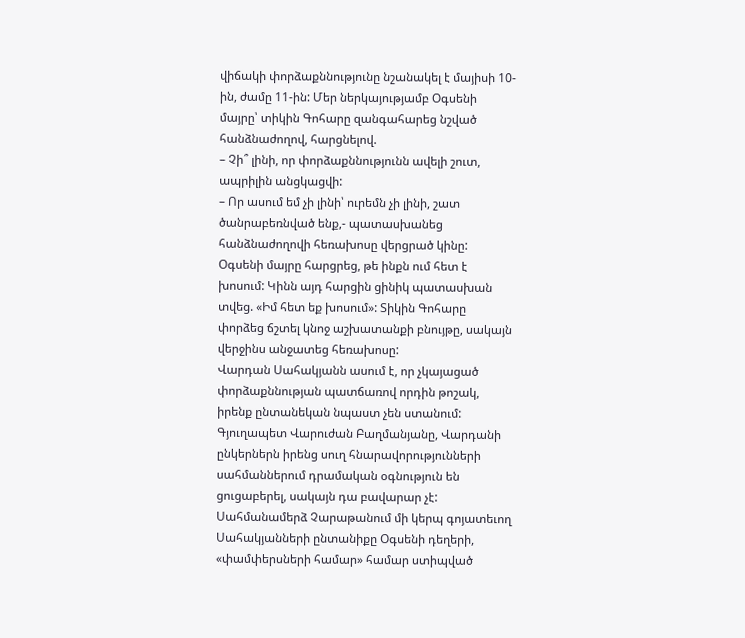վիճակի փորձաքննությունը նշանակել է մայիսի 10-ին, ժամը 11-ին: Մեր ներկայությամբ Օգսենի մայրը՝ տիկին Գոհարը զանգահարեց նշված հանձնաժողով, հարցնելով.
– Չի՞ լինի, որ փորձաքննությունն ավելի շուտ, ապրիլին անցկացվի:
– Որ ասում եմ չի լինի՝ ուրեմն չի լինի, շատ ծանրաբեռնված ենք,- պատասխանեց հանձնաժողովի հեռախոսը վերցրած կինը:
Օգսենի մայրը հարցրեց, թե ինքն ում հետ է խոսում: Կինն այդ հարցին ցինիկ պատասխան տվեց. «Իմ հետ եք խոսում»: Տիկին Գոհարը փորձեց ճշտել կնոջ աշխատանքի բնույթը, սակայն վերջինս անջատեց հեռախոսը:
Վարդան Սահակյանն ասում է, որ չկայացած փորձաքննության պատճառով որդին թոշակ, իրենք ընտանեկան նպաստ չեն ստանում: Գյուղապետ Վարուժան Բաղմանյանը, Վարդանի ընկերներն իրենց սուղ հնարավորությունների սահմաններում դրամական օգնություն են ցուցաբերել, սակայն դա բավարար չէ: Սահմանամերձ Չարաթանում մի կերպ գոյատեւող Սահակյանների ընտանիքը Օգսենի դեղերի, «փամփերսների համար» համար ստիպված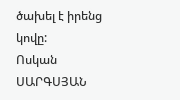ծախել է իրենց կովը:
Ոսկան ՍԱՐԳՍՅԱՆ